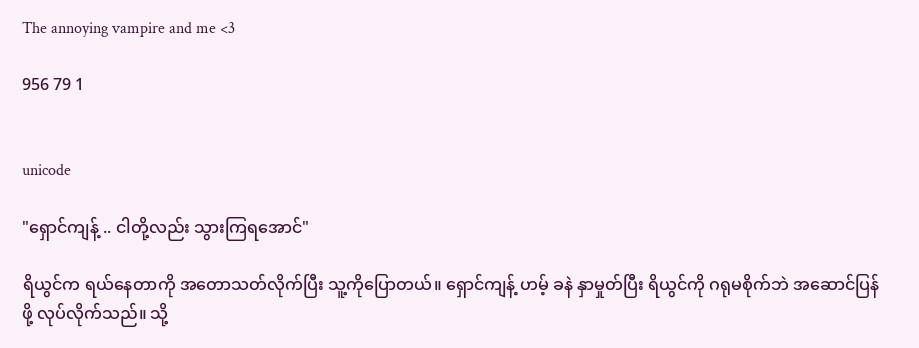The annoying vampire and me <3

956 79 1


unicode

"ရှောင်ကျန့် .. ငါတို့လည်း သွားကြရအောင်"

ရိယွင်က ရယ်နေတာကို အတောသတ်လိုက်ပြီး သူ့ကိုပြောတယ်။ ရှောင်ကျန့် ဟမ့် ခနဲ နှာမှုတ်ပြီး ရိယွင်ကို ဂရုမစိုက်ဘဲ အဆောင်ပြန်ဖို့ လုပ်လိုက်သည်။ သို့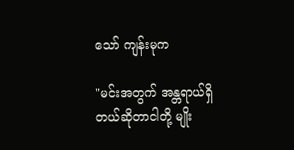သော် ကျန်းမုက

"မင်းအတွက် အန္တရာယ်ရှိတယ်ဆိုတာငါတို့ မျိုး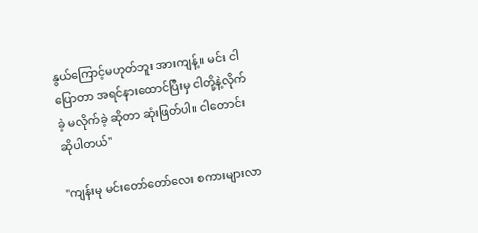နွယ်ကြောင့်မဟုတ်ဘူး အားကျန့်။ မင်း ငါပြောတာ အရင်နားထောင်ပြီးမှ ငါတို့နဲ့လိုက်ခဲ့ မလိုက်ခဲ့ ဆိုတာ ဆုံးဖြတ်ပါ။ ငါတောင်းဆိုပါတယ်"

"ကျန်းမု မင်းတော်တော်လေး စကားများလာ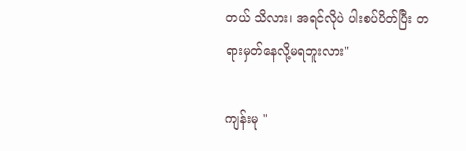တယ် သိလား၊ အရင်လိုပဲ ပါးစပ်ပိတ်ပြီး တရားမှတ်နေလို့မရဘူးလား"

ကျန်းမု "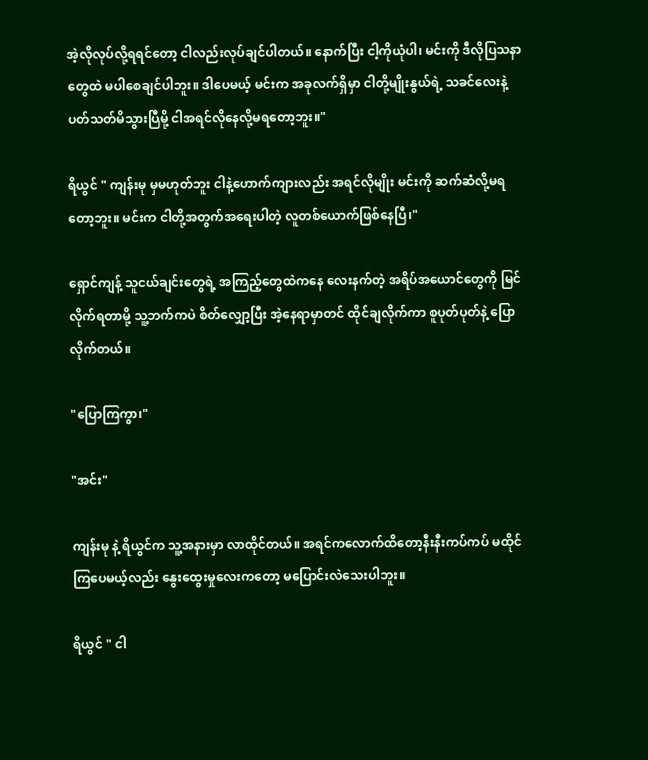အဲ့လိုလုပ်လို့ရရင်တော့ ငါလည်းလုပ်ချင်ပါတယ်။ နောက်ပြီး ငါ့ကိုယုံပါ၊ မင်းကို ဒီလိုပြသနာတွေထဲ မပါစေချင်ပါဘူး။ ဒါပေမယ့် မင်းက အခုလက်ရှိမှာ ငါတို့မျိုးနွယ်ရဲ့ သခင်လေးနဲ့ ပတ်သတ်မိသွားပြီမို့ ငါအရင်လိုနေလို့မရတော့ဘူး။"

ရိယွင် " ကျန်းမု မှမဟုတ်ဘူး ငါနဲ့ဟောက်ကျားလည်း အရင်လိုမျိုး မင်းကို ဆက်ဆံလို့မရတော့ဘူး။ မင်းက ငါတို့အတွက်အရေးပါတဲ့ လူတစ်ယောက်ဖြစ်နေပြီ၊"

ရှောင်ကျန့် သူငယ်ချင်းတွေရဲ့ အကြည့်တွေထဲကနေ လေးနက်တဲ့ အရိပ်အယောင်တွေကို မြင်လိုက်ရတာမို့ သူ့ဘက်ကပဲ စိတ်လျှော့ပြီး အဲ့နေရာမှာတင် ထိုင်ချလိုက်ကာ စူပုတ်ပုတ်နဲ့ ပြောလိုက်တယ်။

"ပြောကြကွာ၊"

"အင်း"

ကျန်းမု နဲ့ ရိယွင်က သူ့အနားမှာ လာထိုင်တယ်။ အရင်ကလောက်ထိတော့နီးနီးကပ်ကပ် မထိုင်ကြပေမယ့်လည်း နွေးထွေးမှုလေးကတော့ မပြောင်းလဲသေးပါဘူး။

ရိယွင် " ငါ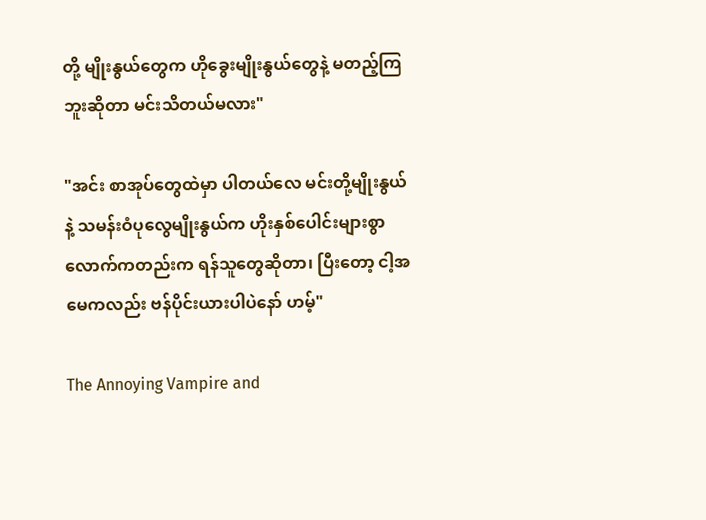တို့ မျိုးနွယ်တွေက ဟိုခွေးမျိုးနွယ်တွေနဲ့ မတည့်ကြဘူးဆိုတာ မင်းသိတယ်မလား"

"အင်း စာအုပ်တွေထဲမှာ ပါတယ်လေ မင်းတို့မျိုးနွယ်နဲ့ သမန်းဝံပုလွေမျိုးနွယ်က ဟိုးနှစ်ပေါင်းများစွာလောက်ကတည်းက ရန်သူတွေဆိုတာ၊ ပြီးတော့ ငါ့အမေကလည်း ဗန်ပိုင်းယားပါပဲနော် ဟမ့်"

The Annoying Vampire and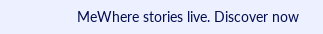MeWhere stories live. Discover now